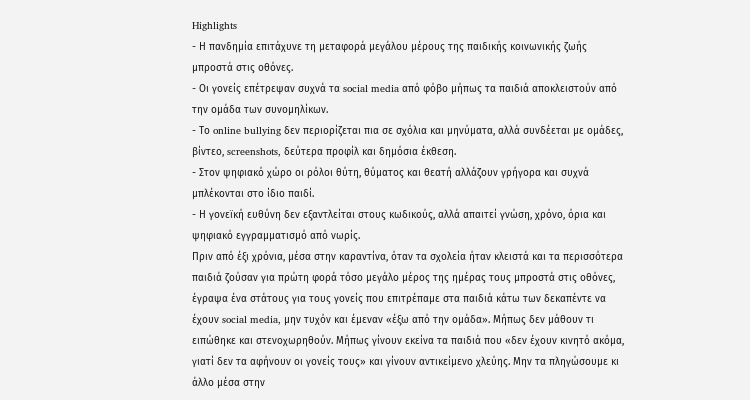Highlights
- Η πανδημία επιτάχυνε τη μεταφορά μεγάλου μέρους της παιδικής κοινωνικής ζωής μπροστά στις οθόνες.
- Οι γονείς επέτρεψαν συχνά τα social media από φόβο μήπως τα παιδιά αποκλειστούν από την ομάδα των συνομηλίκων.
- Το online bullying δεν περιορίζεται πια σε σχόλια και μηνύματα, αλλά συνδέεται με ομάδες, βίντεο, screenshots, δεύτερα προφίλ και δημόσια έκθεση.
- Στον ψηφιακό χώρο οι ρόλοι θύτη, θύματος και θεατή αλλάζουν γρήγορα και συχνά μπλέκονται στο ίδιο παιδί.
- Η γονεϊκή ευθύνη δεν εξαντλείται στους κωδικούς, αλλά απαιτεί γνώση, χρόνο, όρια και ψηφιακό εγγραμματισμό από νωρίς.
Πριν από έξι χρόνια, μέσα στην καραντίνα, όταν τα σχολεία ήταν κλειστά και τα περισσότερα παιδιά ζούσαν για πρώτη φορά τόσο μεγάλο μέρος της ημέρας τους μπροστά στις οθόνες, έγραψα ένα στάτους για τους γονείς που επιτρέπαμε στα παιδιά κάτω των δεκαπέντε να έχουν social media, μην τυχόν και έμεναν «έξω από την ομάδα». Μήπως δεν μάθουν τι ειπώθηκε και στενοχωρηθούν. Μήπως γίνουν εκείνα τα παιδιά που «δεν έχουν κινητό ακόμα, γιατί δεν τα αφήνουν οι γονείς τους» και γίνουν αντικείμενο χλεύης. Μην τα πληγώσουμε κι άλλο μέσα στην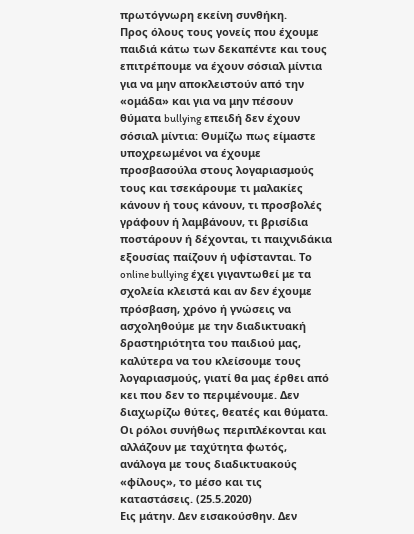πρωτόγνωρη εκείνη συνθήκη.
Προς όλους τους γονείς που έχουμε παιδιά κάτω των δεκαπέντε και τους επιτρέπουμε να έχουν σόσιαλ μίντια για να μην αποκλειστούν από την «ομάδα» και για να μην πέσουν θύματα bullying επειδή δεν έχουν σόσιαλ μίντια: Θυμίζω πως είμαστε υποχρεωμένοι να έχουμε προσβασούλα στους λογαριασμούς τους και τσεκάρουμε τι μαλακίες κάνουν ή τους κάνουν, τι προσβολές γράφουν ή λαμβάνουν, τι βρισίδια ποστάρουν ή δέχονται, τι παιχνιδάκια εξουσίας παίζουν ή υφίστανται. Το online bullying έχει γιγαντωθεί με τα σχολεία κλειστά και αν δεν έχουμε πρόσβαση, χρόνο ή γνώσεις να ασχοληθούμε με την διαδικτυακή δραστηριότητα του παιδιού μας, καλύτερα να του κλείσουμε τους λογαριασμούς, γιατί θα μας έρθει από κει που δεν το περιμένουμε. Δεν διαχωρίζω θύτες, θεατές και θύματα. Οι ρόλοι συνήθως περιπλέκονται και αλλάζουν με ταχύτητα φωτός, ανάλογα με τους διαδικτυακούς «φίλους», το μέσο και τις καταστάσεις. (25.5.2020)
Εις μάτην. Δεν εισακούσθην. Δεν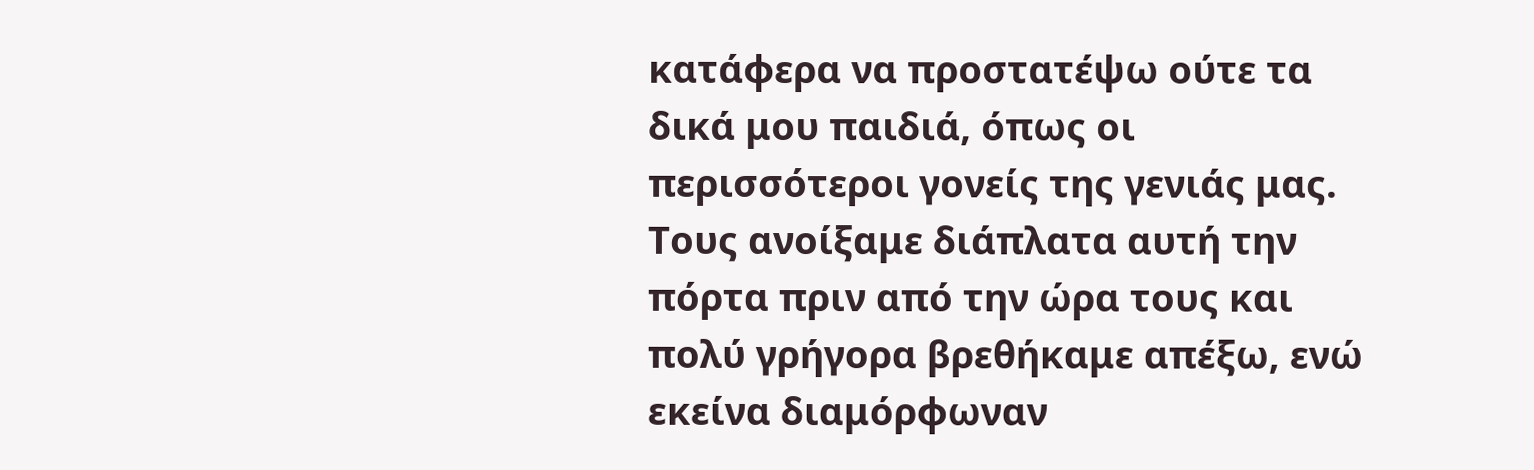κατάφερα να προστατέψω ούτε τα δικά μου παιδιά, όπως οι περισσότεροι γονείς της γενιάς μας. Τους ανοίξαμε διάπλατα αυτή την πόρτα πριν από την ώρα τους και πολύ γρήγορα βρεθήκαμε απέξω, ενώ εκείνα διαμόρφωναν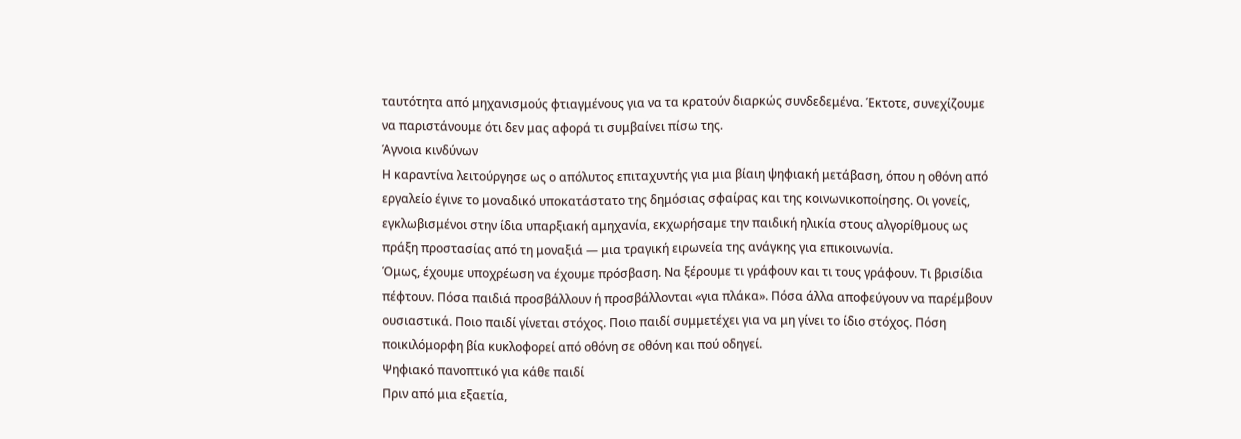ταυτότητα από μηχανισμούς φτιαγμένους για να τα κρατούν διαρκώς συνδεδεμένα. Έκτοτε, συνεχίζουμε να παριστάνουμε ότι δεν μας αφορά τι συμβαίνει πίσω της.
Άγνοια κινδύνων
Η καραντίνα λειτούργησε ως ο απόλυτος επιταχυντής για μια βίαιη ψηφιακή μετάβαση, όπου η οθόνη από εργαλείο έγινε το μοναδικό υποκατάστατο της δημόσιας σφαίρας και της κοινωνικοποίησης. Οι γονείς, εγκλωβισμένοι στην ίδια υπαρξιακή αμηχανία, εκχωρήσαμε την παιδική ηλικία στους αλγορίθμους ως πράξη προστασίας από τη μοναξιά — μια τραγική ειρωνεία της ανάγκης για επικοινωνία.
Όμως, έχουμε υποχρέωση να έχουμε πρόσβαση. Να ξέρουμε τι γράφουν και τι τους γράφουν. Τι βρισίδια πέφτουν. Πόσα παιδιά προσβάλλουν ή προσβάλλονται «για πλάκα». Πόσα άλλα αποφεύγουν να παρέμβουν ουσιαστικά. Ποιο παιδί γίνεται στόχος. Ποιο παιδί συμμετέχει για να μη γίνει το ίδιο στόχος. Πόση ποικιλόμορφη βία κυκλοφορεί από οθόνη σε οθόνη και πού οδηγεί.
Ψηφιακό πανοπτικό για κάθε παιδί
Πριν από μια εξαετία,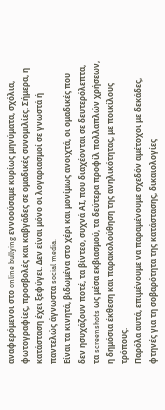αναφερόμενοι στο online bullying εννοούσαμε κυρίως μηνύματα, σχόλια, φωτογραφίες, προσβολές και καβγάδες σε ομαδικές συνομιλίες. Σήμερα, η κατάσταση έχει ξεφύγει. Δεν είναι μόνο οι λογαριασμοί σε γνωστά ή παντελώς άγνωστα social media.
Είναι τα κινητά, βιδωμένα στο χέρι και μονίμως ανοιχτά, οι ομαδικές που δεν ησυχάζουν ποτέ, τα βίντεο, συχνά ΑΙ, που διαχέονται σε δευτερόλεπτα, τα screenshots ως μέσα εκβιασμού, τα δεύτερα προφίλ πολλαπλών χρήσεων, η δημόσια έκθεση και παρακολούθηση της ανηλικότητας, με ποικίλους τρόπους.
Παρόλα αυτά, επιμένουμε να παραμένουμε σχεδόν αμέτοχοι με δεκάδες, φτηνές για τη σοβαρότητα της κατάστασης, δικαιολογίες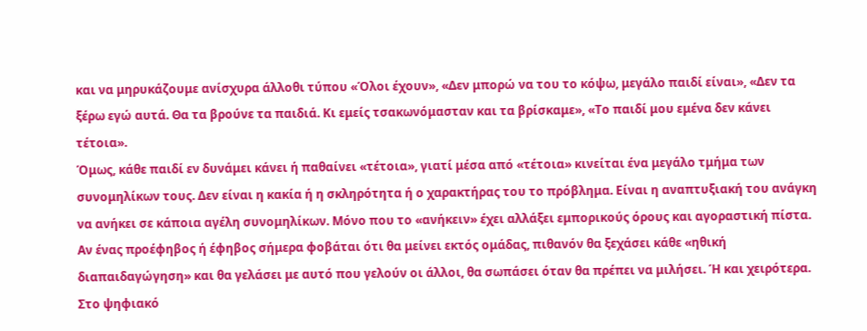και να μηρυκάζουμε ανίσχυρα άλλοθι τύπου «Όλοι έχουν», «Δεν μπορώ να του το κόψω, μεγάλο παιδί είναι», «Δεν τα ξέρω εγώ αυτά. Θα τα βρούνε τα παιδιά. Κι εμείς τσακωνόμασταν και τα βρίσκαμε», «Το παιδί μου εμένα δεν κάνει τέτοια».
Όμως, κάθε παιδί εν δυνάμει κάνει ή παθαίνει «τέτοια», γιατί μέσα από «τέτοια» κινείται ένα μεγάλο τμήμα των συνομηλίκων τους. Δεν είναι η κακία ή η σκληρότητα ή ο χαρακτήρας του το πρόβλημα. Είναι η αναπτυξιακή του ανάγκη να ανήκει σε κάποια αγέλη συνομηλίκων. Μόνο που το «ανήκειν» έχει αλλάξει εμπορικούς όρους και αγοραστική πίστα. Αν ένας προέφηβος ή έφηβος σήμερα φοβάται ότι θα μείνει εκτός ομάδας, πιθανόν θα ξεχάσει κάθε «ηθική διαπαιδαγώγηση» και θα γελάσει με αυτό που γελούν οι άλλοι, θα σωπάσει όταν θα πρέπει να μιλήσει. Ή και χειρότερα.
Στο ψηφιακό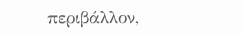περιβάλλον,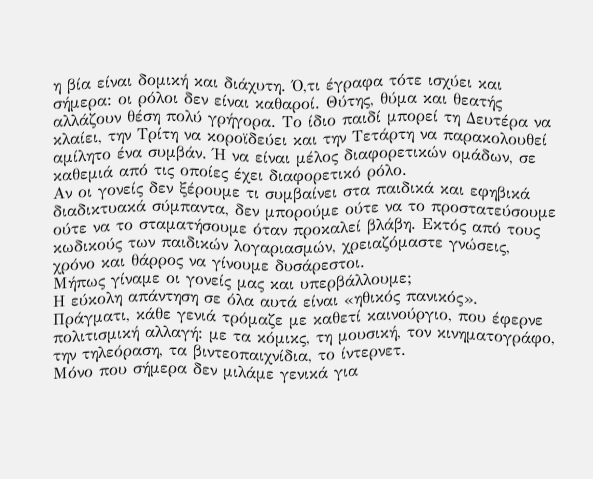η βία είναι δομική και διάχυτη. Ό,τι έγραφα τότε ισχύει και σήμερα: οι ρόλοι δεν είναι καθαροί. Θύτης, θύμα και θεατής αλλάζουν θέση πολύ γρήγορα. Το ίδιο παιδί μπορεί τη Δευτέρα να κλαίει, την Τρίτη να κοροϊδεύει και την Τετάρτη να παρακολουθεί αμίλητο ένα συμβάν. Ή να είναι μέλος διαφορετικών ομάδων, σε καθεμιά από τις οποίες έχει διαφορετικό ρόλο.
Αν οι γονείς δεν ξέρουμε τι συμβαίνει στα παιδικά και εφηβικά διαδικτυακά σύμπαντα, δεν μπορούμε ούτε να το προστατεύσουμε ούτε να το σταματήσουμε όταν προκαλεί βλάβη. Εκτός από τους κωδικούς των παιδικών λογαριασμών, χρειαζόμαστε γνώσεις, χρόνο και θάρρος να γίνουμε δυσάρεστοι.
Μήπως γίναμε οι γονείς μας και υπερβάλλουμε;
Η εύκολη απάντηση σε όλα αυτά είναι «ηθικός πανικός». Πράγματι, κάθε γενιά τρόμαζε με καθετί καινούργιο, που έφερνε πολιτισμική αλλαγή: με τα κόμικς, τη μουσική, τον κινηματογράφο, την τηλεόραση, τα βιντεοπαιχνίδια, το ίντερνετ.
Μόνο που σήμερα δεν μιλάμε γενικά για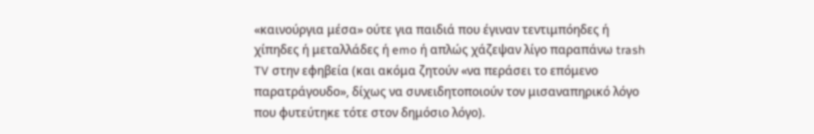«καινούργια μέσα» ούτε για παιδιά που έγιναν τεντιμπόηδες ή χίπηδες ή μεταλλάδες ή emo ή απλώς χάζεψαν λίγο παραπάνω trash TV στην εφηβεία (και ακόμα ζητούν «να περάσει το επόμενο παρατράγουδο», δίχως να συνειδητοποιούν τον μισαναπηρικό λόγο που φυτεύτηκε τότε στον δημόσιο λόγο).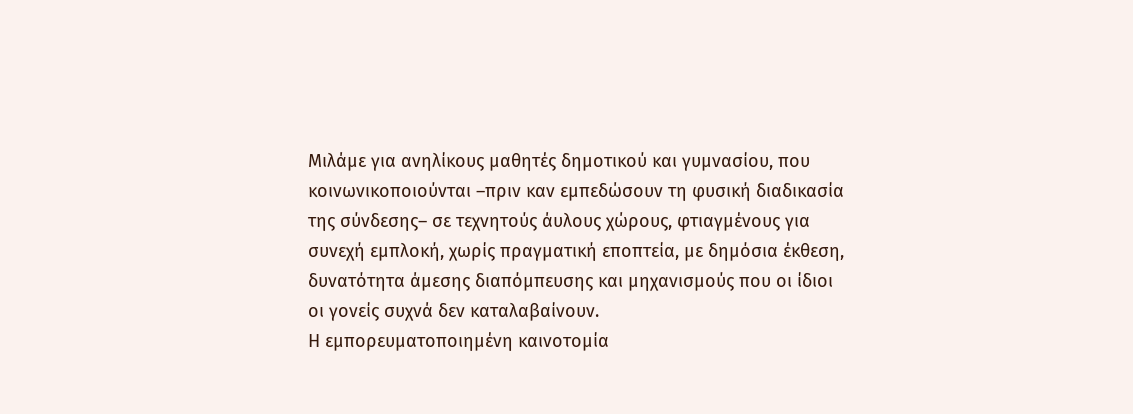Μιλάμε για ανηλίκους μαθητές δημοτικού και γυμνασίου, που κοινωνικοποιούνται –πριν καν εμπεδώσουν τη φυσική διαδικασία της σύνδεσης– σε τεχνητούς άυλους χώρους, φτιαγμένους για συνεχή εμπλοκή, χωρίς πραγματική εποπτεία, με δημόσια έκθεση, δυνατότητα άμεσης διαπόμπευσης και μηχανισμούς που οι ίδιοι οι γονείς συχνά δεν καταλαβαίνουν.
Η εμπορευματοποιημένη καινοτομία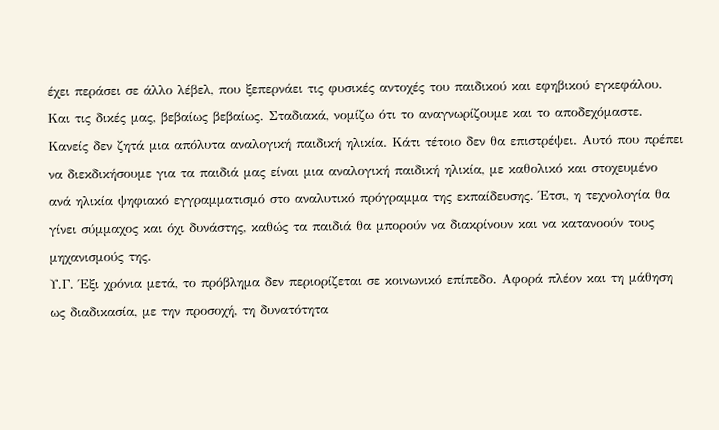έχει περάσει σε άλλο λέβελ, που ξεπερνάει τις φυσικές αντοχές του παιδικού και εφηβικού εγκεφάλου. Και τις δικές μας, βεβαίως βεβαίως. Σταδιακά, νομίζω ότι το αναγνωρίζουμε και το αποδεχόμαστε.
Κανείς δεν ζητά μια απόλυτα αναλογική παιδική ηλικία. Κάτι τέτοιο δεν θα επιστρέψει. Αυτό που πρέπει να διεκδικήσουμε για τα παιδιά μας είναι μια αναλογική παιδική ηλικία, με καθολικό και στοχευμένο ανά ηλικία ψηφιακό εγγραμματισμό στο αναλυτικό πρόγραμμα της εκπαίδευσης. Έτσι, η τεχνολογία θα γίνει σύμμαχος και όχι δυνάστης, καθώς τα παιδιά θα μπορούν να διακρίνουν και να κατανοούν τους μηχανισμούς της.
Υ.Γ. Έξι χρόνια μετά, το πρόβλημα δεν περιορίζεται σε κοινωνικό επίπεδο. Αφορά πλέον και τη μάθηση ως διαδικασία, με την προσοχή, τη δυνατότητα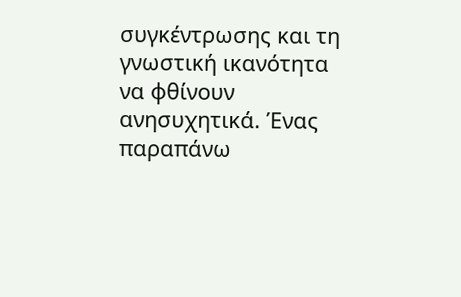συγκέντρωσης και τη γνωστική ικανότητα να φθίνουν ανησυχητικά. Ένας παραπάνω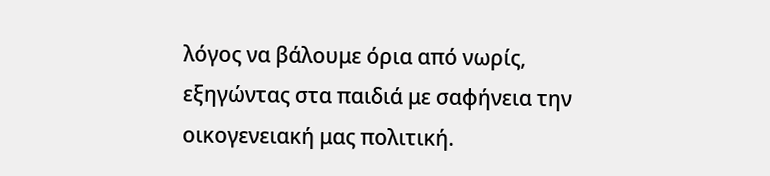λόγος να βάλουμε όρια από νωρίς, εξηγώντας στα παιδιά με σαφήνεια την οικογενειακή μας πολιτική.